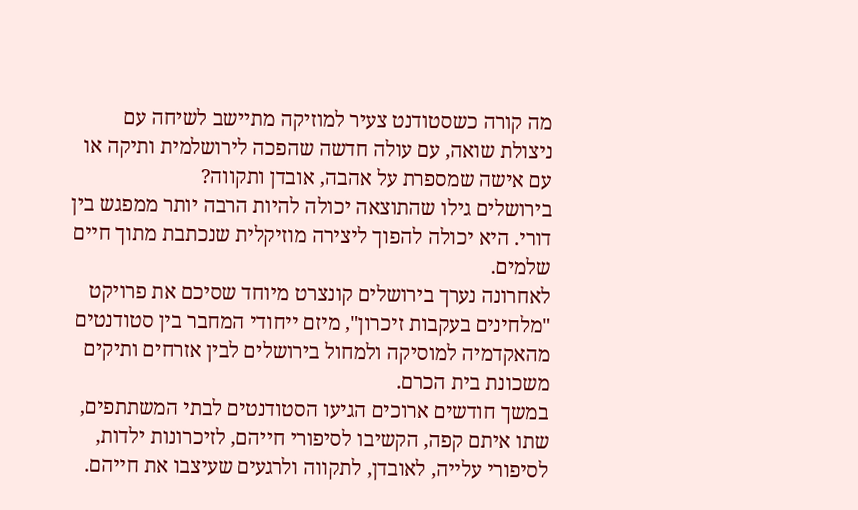מה קורה כשסטודנט צעיר למוזיקה מתיישב לשיחה עם ניצולת שואה, עם עולה חדשה שהפכה לירושלמית ותיקה או עם אישה שמספרת על אהבה, אובדן ותקווה?
בירושלים גילו שהתוצאה יכולה להיות הרבה יותר ממפגש בין דורי. היא יכולה להפוך ליצירה מוזיקלית שנכתבת מתוך חיים שלמים.
לאחרונה נערך בירושלים קונצרט מיוחד שסיכם את פרויקט "מלחינים בעקבות זיכרון", מיזם ייחודי המחבר בין סטודנטים מהאקדמיה למוסיקה ולמחול בירושלים לבין אזרחים ותיקים משכונת בית הכרם.
במשך חודשים ארוכים הגיעו הסטודנטים לבתי המשתתפים, שתו איתם קפה, הקשיבו לסיפורי חייהם, לזיכרונות ילדות, לסיפורי עלייה, לאובדן, לתקווה ולרגעים שעיצבו את חייהם.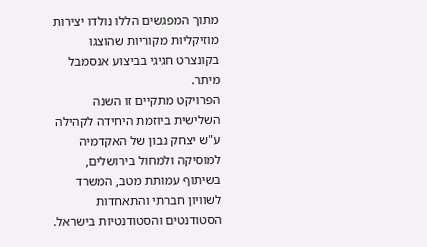מתוך המפגשים הללו נולדו יצירות מוזיקליות מקוריות שהוצגו בקונצרט חגיגי בביצוע אנסמבל מיתר.
הפרויקט מתקיים זו השנה השלישית ביוזמת היחידה לקהילה ע"ש יצחק נבון של האקדמיה למוסיקה ולמחול בירושלים, בשיתוף עמותת מטב, המשרד לשוויון חברתי והתאחדות הסטודנטים והסטודנטיות בישראל.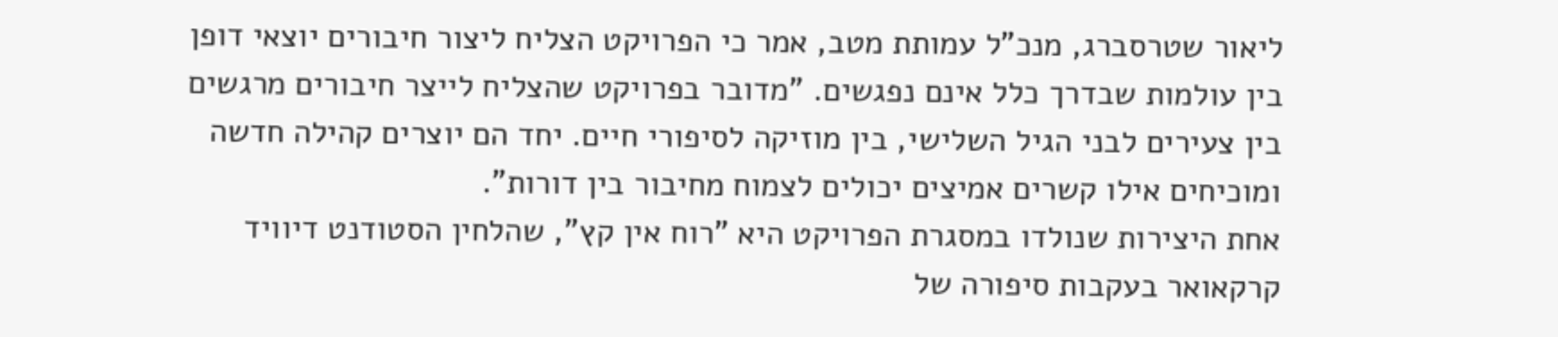ליאור שטרסברג, מנכ"ל עמותת מטב, אמר כי הפרויקט הצליח ליצור חיבורים יוצאי דופן בין עולמות שבדרך כלל אינם נפגשים. "מדובר בפרויקט שהצליח לייצר חיבורים מרגשים בין צעירים לבני הגיל השלישי, בין מוזיקה לסיפורי חיים. יחד הם יוצרים קהילה חדשה ומוכיחים אילו קשרים אמיצים יכולים לצמוח מחיבור בין דורות".
אחת היצירות שנולדו במסגרת הפרויקט היא "רוח אין קץ", שהלחין הסטודנט דיוויד קרקאואר בעקבות סיפורה של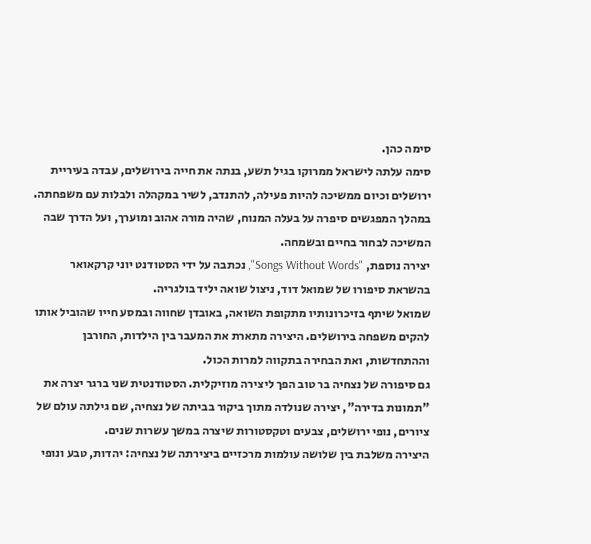סימה כהן.
סימה עלתה לישראל ממרוקו בגיל תשע, בנתה את חייה בירושלים, עבדה בעיריית ירושלים וכיום ממשיכה להיות פעילה, להתנדב, לשיר במקהלה ולבלות עם משפחתה. במהלך המפגשים סיפרה על בעלה המנוח, שהיה מורה אהוב ומוערך, ועל הדרך שבה המשיכה לבחור בחיים ובשמחה.
יצירה נוספת, "Songs Without Words", נכתבה על ידי הסטודנט יוני קרקאואר בהשראת סיפורו של שמואל דוד, ניצול שואה יליד בולגריה.
שמואל שיתף בזיכרונותיו מתקופת השואה, באובדן שחווה ובמסע חייו שהוביל אותו להקים משפחה בירושלים. היצירה מתארת את המעבר בין הילדות, החורבן וההתחדשות, ואת הבחירה בתקווה למרות הכול.
גם סיפורה של נצחיה בר טוב הפך ליצירה מוזיקלית. הסטודנטית שני ברגר יצרה את "תמונות בדירה", יצירה שנולדה מתוך ביקור בביתה של נצחיה, שם גילתה עולם של ציורים, נופי ירושלים, צבעים וטקסטורות שיצרה במשך עשרות שנים.
היצירה משלבת בין שלושה עולמות מרכזיים ביצירתה של נצחיה: יהדות, טבע ונופי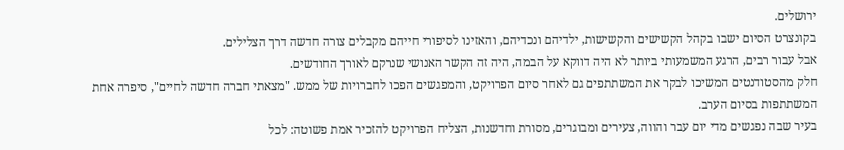ירושלים.
בקונצרט הסיום ישבו בקהל הקשישים והקשישות, ילדיהם ונכדיהם, והאזינו לסיפורי חייהם מקבלים צורה חדשה דרך הצלילים.
אבל עבור רבים, הרגע המשמעותי ביותר לא היה דווקא על הבמה, היה זה הקשר האנושי שנרקם לאורך החודשים.
חלק מהסטודנטים המשיכו לבקר את המשתתפים גם לאחר סיום הפרויקט, והמפגשים הפכו לחברויות של ממש. "מצאתי חברה חדשה לחיים", סיפרה אחת המשתתפות בסיום הערב.
בעיר שבה נפגשים מדי יום עבר והווה, צעירים ומבוגרים, מסורת וחדשנות, הצליח הפרויקט להזכיר אמת פשוטה: לכל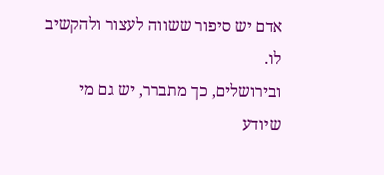אדם יש סיפור ששווה לעצור ולהקשיב לו.
ובירושלים, כך מתברר, יש גם מי שיודע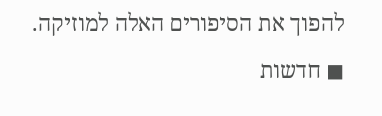להפוך את הסיפורים האלה למוזיקה.
◼ חדשות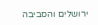ירושלים והסביבה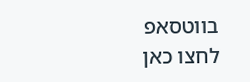בווטסאפ לחצו כאן